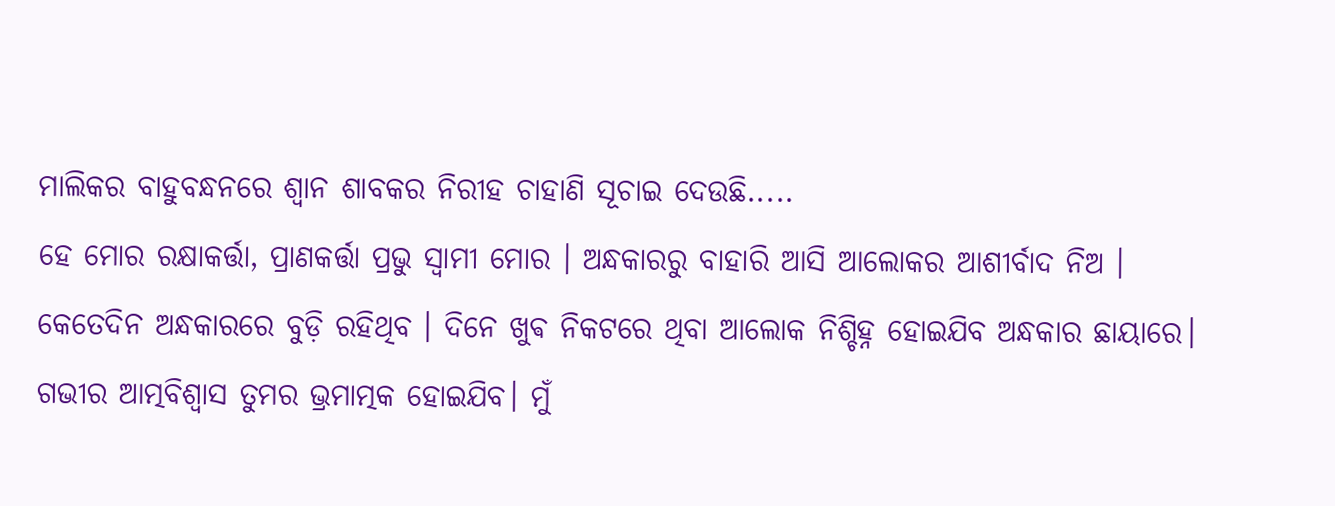ମାଲିକର ବାହୁବନ୍ଧନରେ ଶ୍ଵାନ ଶାବକର ନିରୀହ ଚାହାଣି ସୂଚାଇ ଦେଉଛି.....
ହେ ମୋର ରକ୍ଷାକର୍ତ୍ତା, ପ୍ରାଣକର୍ତ୍ତା ପ୍ରଭୁ ସ୍ୱାମୀ ମୋର । ଅନ୍ଧକାରରୁ ବାହାରି ଆସି ଆଲୋକର ଆଶୀର୍ବାଦ ନିଅ । କେତେଦିନ ଅନ୍ଧକାରରେ ବୁଡ଼ି ରହିଥିବ । ଦିନେ ଖୁଵ ନିକଟରେ ଥିବା ଆଲୋକ ନିଶ୍ଚିହ୍ନ ହୋଇଯିବ ଅନ୍ଧକାର ଛାୟାରେ। ଗଭୀର ଆତ୍ମବିଶ୍ୱାସ ତୁମର ଭ୍ରମାତ୍ମକ ହୋଇଯିବ। ମୁଁ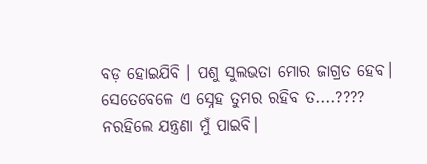ବଡ଼ ହୋଇଯିବି । ପଶୁ ସୁଲଭତା ମୋର ଜାଗ୍ରତ ହେବ। ସେତେବେଳେ ଏ ସ୍ନେହ ତୁମର ରହିବ ତ....???? ନରହିଲେ ଯନ୍ତ୍ରଣା ମୁଁ ପାଇବି।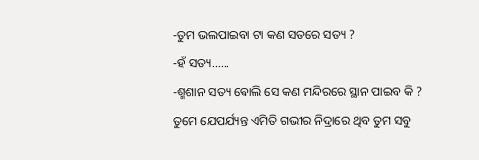-ତୁମ ଭଲପାଇବା ଟା କଣ ସତରେ ସତ୍ୟ ?
-ହଁ ସତ୍ୟ......
-ଶ୍ମଶାନ ସତ୍ୟ ଵୋଲି ସେ କଣ ମନ୍ଦିରରେ ସ୍ଥାନ ପାଇବ କି ?
ତୁମେ ଯେପର୍ଯ୍ୟନ୍ତ ଏମିତି ଗଭୀର ନିଦ୍ରାରେ ଥିବ ତୁମ ସବୁ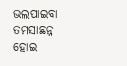ଭଲପାଇବା ତମସାଛନ୍ନ ହୋଇ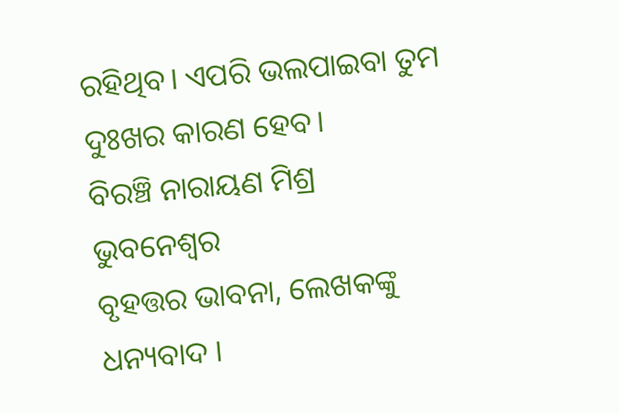ରହିଥିବ। ଏପରି ଭଲପାଇବା ତୁମ ଦୁଃଖର କାରଣ ହେବ।
ବିରଞ୍ଚି ନାରାୟଣ ମିଶ୍ର
ଭୁବନେଶ୍ୱର
ବୃହତ୍ତର ଭାବନା, ଲେଖକଙ୍କୁ ଧନ୍ୟବାଦ ।